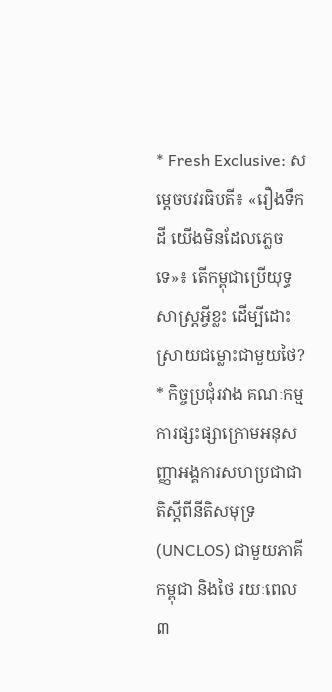* Fresh Exclusive: សម្តេចបវរធិបតី៖ «រឿងទឹកដី យើងមិនដែលភ្លេចទេ»៖ តើកម្ពុជាប្រើយុទ្ធសាស្ត្រអ្វីខ្លះ ដើម្បីដោះស្រាយជម្លោះជាមួយថៃ?
* កិច្ចប្រជុំរវាង គណៈកម្មការផ្សះផ្សាក្រោមអនុសញ្ញាអង្គការសហប្រជាជាតិស្តីពីនីតិសមុទ្រ (UNCLOS) ជាមួយភាគីកម្ពុជា និងថៃ រយៈពេល៣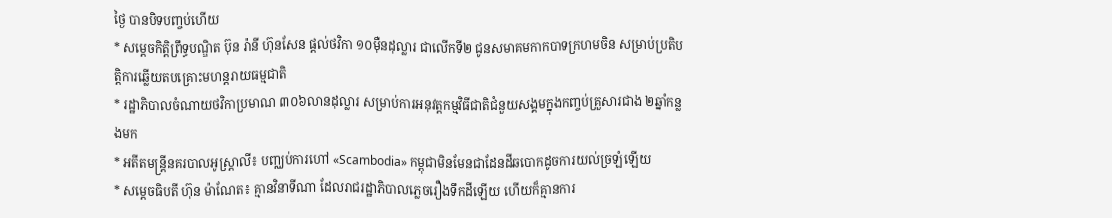ថ្ងៃ បានបិទបញ្ចប់ហើយ
* សម្តេចកិត្តិព្រឹទ្ធបណ្ឌិត ប៊ុន រ៉ានី ហ៊ុនសែន ផ្តល់ថវិកា ១០ម៉ឺនដុល្លារ ជាលើកទី២ ជូនសមាគមកាកបាទក្រហមចិន សម្រាប់ប្រតិបត្តិការឆ្លើយតបគ្រោះមហន្តរាយធម្មជាតិ
* រដ្ឋាភិបាលចំណាយថវិកាប្រមាណ ៣០៦លានដុល្លារ សម្រាប់ការអនុវត្តកម្មវិធីជាតិជំនួយសង្គមក្នុងកញ្ចប់គ្រួសារជាង ២ឆ្នាំកន្លងមក
* អតីតមន្ត្រីនគរបាលអូស្ត្រាលី៖ បញ្ឈប់ការហៅ «Scambodia» កម្ពុជាមិនមែនជាដែនដីឆបោកដូចការយល់ច្រឡំឡើយ
* សម្តេចធិបតី ហ៊ុន ម៉ាណែត៖ គ្មានវិនាទីណា ដែលរាជរដ្ឋាភិបាលភ្លេចរឿងទឹកដីឡើយ ហើយក៏គ្មានការ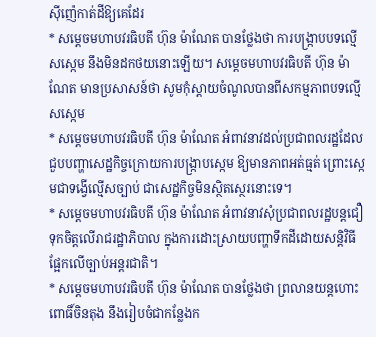ស៊ីញ៉េកាត់ដីឱ្យគេដែរ
* សម្តេចមហាបវរធិបតី ហ៊ុន ម៉ាណែត បានថ្លែងថា ការបង្ក្រាបបទល្មើសស្កេម នឹងមិនដកថយនោះឡើយ។ សម្តេចមហាបវរធិបតី ហ៊ុន ម៉ាណែត មានប្រសាសន៍ថា សូមកុំស្តាយចំណូលបានពីសកម្មភាពបទល្មើសស្កេម
* សម្តេចមហាបវរធិបតី ហ៊ុន ម៉ាណែត អំពាវនាវដល់ប្រជាពលរដ្ឋដែលជួបបញ្ហាសេដ្ឋកិច្ចក្រោយការបង្ក្រាបស្កេម ឱ្យមានភាពអត់ធ្មត់ ព្រោះស្កេមជាទង្វើល្មើសច្បាប់ ជាសេដ្ឋកិច្ចមិនស្ថិតស្ថេរនោះទេ។
* សម្តេចមហាបវរធិបតី ហ៊ុន ម៉ាណែត អំពាវនាវសុំប្រជាពលរដ្ឋបន្តជឿទុកចិត្តលើរាជរដ្ឋាភិបាល ក្នុងការដោះស្រាយបញ្ហាទឹកដីដោយសន្តិវិធី ផ្អែកលើច្បាប់អន្តរជាតិ។
* សម្តេចមហាបវរធិបតី ហ៊ុន ម៉ាណែត បានថ្លែងថា ព្រលានយន្តហោះពោធិ៍ចិនតុង នឹងរៀបចំជាកន្លែងក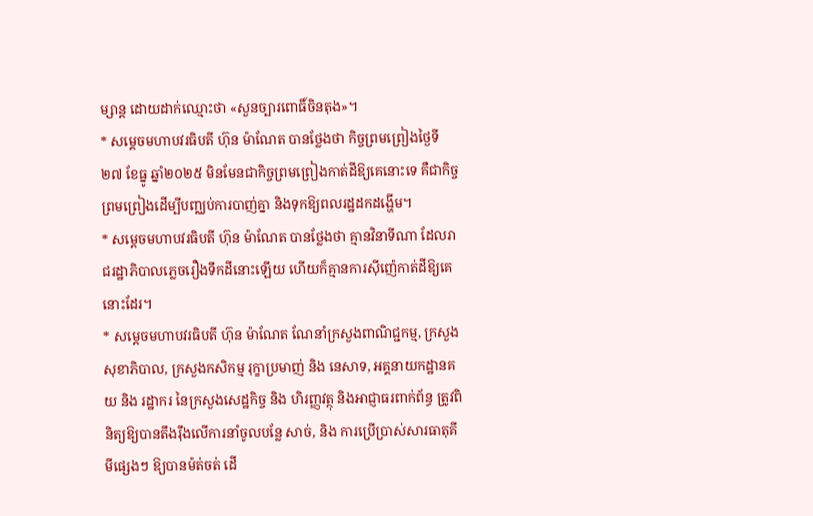ម្សាន្ត ដោយដាក់ឈ្មោះថា «សួនច្បារពោធិ៍ចិនតុង»។
* សម្តេចមហាបវរធិបតី ហ៊ុន ម៉ាណែត បានថ្លែងថា កិច្ចព្រមព្រៀងថ្ងៃទី២៧ ខែធ្នូ ឆ្នាំ២០២៥ មិនមែនជាកិច្ចព្រមព្រៀងកាត់ដីឱ្យគេនោះទេ គឺជាកិច្ចព្រមព្រៀងដើម្បីបញ្ឈប់ការបាញ់គ្នា និងទុកឱ្យពលរដ្ឋដកដង្ហើម។
* សម្តេចមហាបវរធិបតី ហ៊ុន ម៉ាណែត បានថ្លែងថា គ្មានវិនាទីណា ដែលរាជរដ្ឋាភិបាលភ្លេចរឿងទឹកដីនោះឡើយ ហើយក៏គ្មានការស៊ីញ៉េកាត់ដីឱ្យគេនោះដែរ។
* សម្តេចមហាបវរធិបតី ហ៊ុន ម៉ាណែត ណែនាំក្រសួងពាណិជ្ជកម្ម, ក្រសួងសុខាភិបាល, ក្រសួងកសិកម្ម រុក្ខាប្រមាញ់ និង នេសាទ, អគ្គនាយកដ្ឋានគយ និង រដ្ឋាករ នៃក្រសួងសេដ្ឋកិច្ច និង ហិរញ្ញវត្ថុ និងអាជ្ញាធរពាក់ព័ន្ធ ត្រូវពិនិត្យឱ្យបានតឹងរ៉ឹងលើការនាំចូលបន្លែ សាច់, និង ការប្រើប្រាស់សារធាតុគីមីផ្សេងៗ ឱ្យបានម៉ត់ចត់ ដើ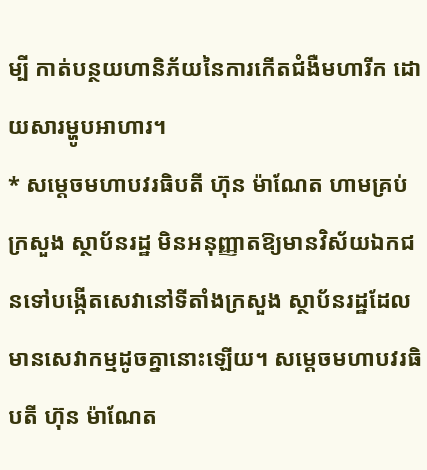ម្បី កាត់បន្ថយហានិភ័យនៃការកើតជំងឺមហារីក ដោយសារម្ហូបអាហារ។
* សម្តេចមហាបវរធិបតី ហ៊ុន ម៉ាណែត ហាមគ្រប់ក្រសួង ស្ថាប័នរដ្ឋ មិនអនុញ្ញាតឱ្យមានវិស័យឯកជនទៅបង្កើតសេវានៅទីតាំងក្រសួង ស្ថាប័នរដ្ឋដែលមានសេវាកម្មដូចគ្នានោះឡើយ។ សម្តេចមហាបវរធិបតី ហ៊ុន ម៉ាណែត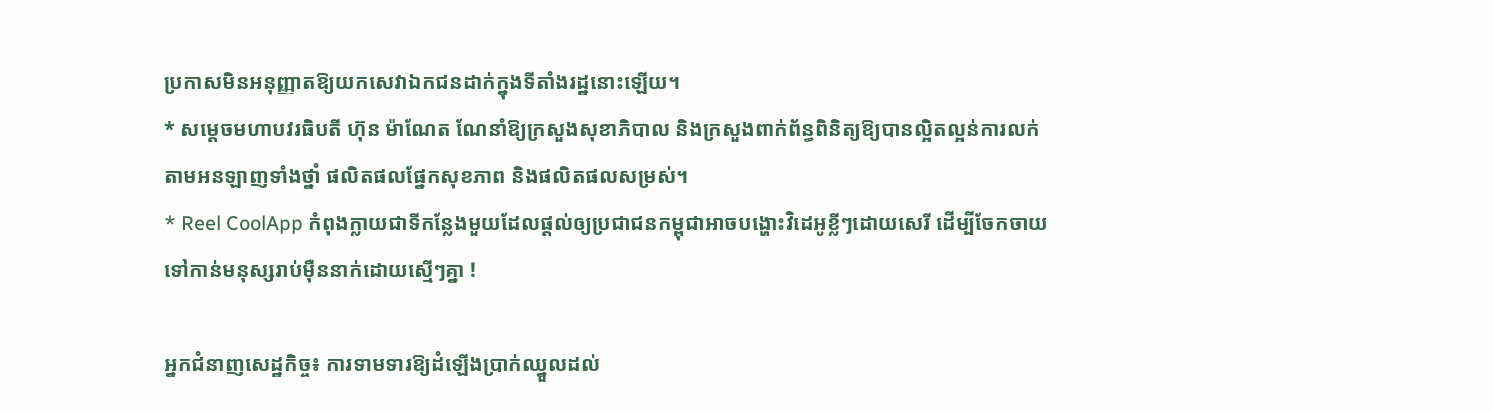ប្រកាសមិនអនុញ្ញាតឱ្យយកសេវាឯកជនដាក់ក្នុងទីតាំងរដ្ឋនោះឡើយ។
* សម្តេចមហាបវរធិបតី ហ៊ុន ម៉ាណែត ណែនាំឱ្យក្រសួងសុខាភិបាល និងក្រសួងពាក់ព័ន្ធពិនិត្យឱ្យបានល្អិតល្អន់ការលក់តាមអនឡាញទាំងថ្នាំ ផលិតផលផ្នែកសុខភាព និងផលិតផលសម្រស់។
* Reel CoolApp កំពុងក្លាយជាទីកន្លែងមួយដែលផ្តល់ឲ្យប្រជាជនកម្ពុជាអាចបង្ហោះវិដេអូខ្លីៗដោយសេរី ដើម្បីចែកចាយទៅកាន់មនុស្សរាប់ម៉ឺននាក់ដោយស្មើៗគ្នា !

អ្នកជំនាញសេដ្ឋកិច្ច៖ ការទាមទារឱ្យដំឡើងប្រាក់ឈ្នួលដល់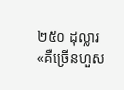២៥០ ដុល្លារ «គឺច្រើនហួស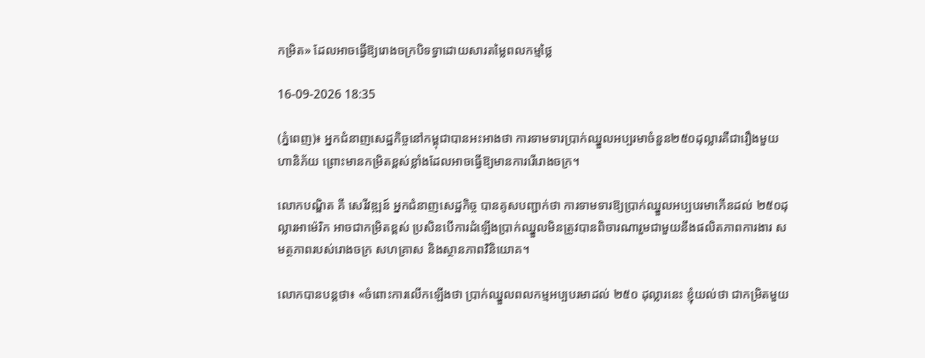កម្រិត» ដែលអាចធ្វើឱ្យរោងចក្របិទទ្វាដោយសារតម្លៃពលកម្មថ្លៃ

16-09-2026 18:35

(ភ្នំពេញ)៖ អ្នកជំនាញសេដ្ឋកិច្ចនៅកម្ពុជាបានអះអាងថា ការទាមទារប្រាក់ឈ្នួលអប្បរមាចំនួន២៥០ដុល្លារគឺជារឿងមួយហានិភ័យ ព្រោះមានកម្រិតខ្ពស់ខ្លាំងដែលអាចធ្វើឱ្យមានការរើរោងចក្រ។

លោកបណ្ឌិត គី សេរីវឌ្ឍន៍ អ្នកជំនាញសេដ្ឋកិច្ច បានគូសបញ្ជាក់ថា ការទាមទារឱ្យប្រាក់ឈ្នួលអប្បបរមាកើនដល់ ២៥០ដុល្លារអាម៉េរិក អាចជាកម្រិតខ្ពស់ ប្រសិនបើការដំឡើងប្រាក់ឈ្នួលមិនត្រូវបានពិចារណារួមជាមួយនឹងផលិតភាពការងារ សមត្ថភាពរបស់រោងចក្រ សហគ្រាស និងស្ថានភាពវិនិយោគ។

លោកបានបន្ដថា៖ «ចំពោះការលើកឡើងថា ប្រាក់ឈ្នួលពលកម្មអប្បបរមាដល់ ២៥០ ដុល្លារនេះ ខ្ញុំយល់ថា ជាកម្រិតមួយ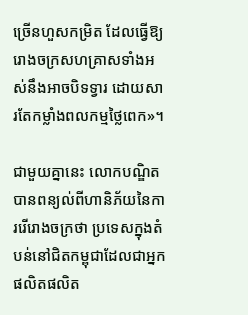ច្រើនហួសកម្រិត ដែលធ្វើឱ្យរោងចក្រសហគ្រាសទាំងអស់នឹងអាចបិទទ្វារ ដោយសារតែកម្លាំងពលកម្មថ្លៃពេក»។

ជាមួយគ្នានេះ លោកបណ្ឌិត បានពន្យល់ពីហានិភ័យនៃការរើរោងចក្រថា ប្រទេសក្នុងតំបន់នៅជិតកម្ពុជាដែលជាអ្នកផលិតផលិត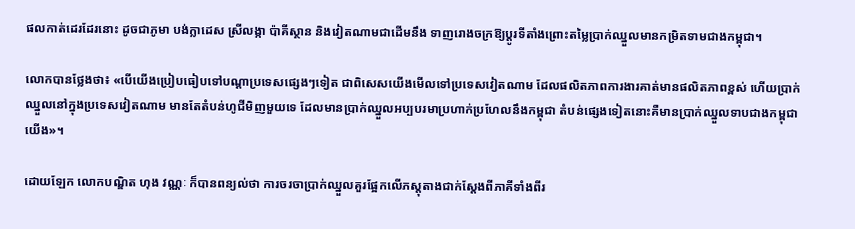ផលកាត់ដេរដែរនោះ ដូចជាភូមា បង់ក្លាដេស ស្រីលង្កា ប៉ាគីស្ថាន និងវៀតណាមជាដើមនឹង ទាញរោងចក្រឱ្យប្តូរទីតាំងព្រោះតម្លៃប្រាក់ឈ្នួលមានកម្រិតទាមជាងកម្ពុជា។

លោកបានថ្លែងថា៖ «បើយើងប្រៀបធៀបទៅបណ្តាប្រទេសផ្សេងៗទៀត ជាពិសេសយើងមើលទៅប្រទេសវៀតណាម ដែលផលិតភាពការងារគាត់មានផលិតភាពខ្ពស់ ហើយប្រាក់ឈ្នួលនៅក្នុងប្រទេសវៀតណាម មានតែតំបន់ហូជីមិញមួយទេ ដែលមានប្រាក់ឈ្នួលអប្បបរមាប្រហាក់ប្រហែលនឹងកម្ពុជា តំបន់ផ្សេងទៀតនោះគឺមានប្រាក់ឈ្នួលទាបជាងកម្ពុជាយើង»។

ដោយឡែក លោកបណ្ឌិត ហុង វណ្ណៈ ក៏បានពន្យល់ថា ការចរចាប្រាក់ឈ្នួលគួរផ្អែកលើភស្តុតាងជាក់ស្តែងពីភាគីទាំងពីរ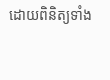ដោយពិនិត្យទាំង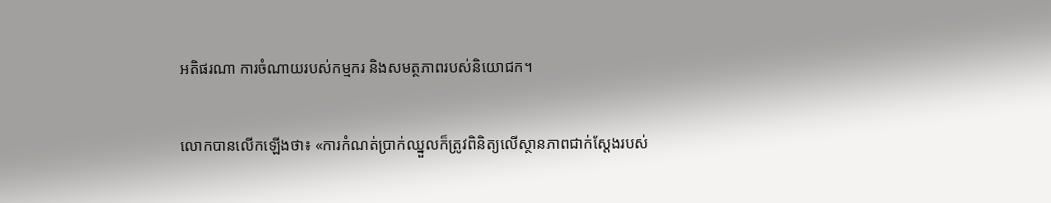អតិផរណា ការចំណាយរបស់កម្មករ និងសមត្ថភាពរបស់និយោជក។

លោកបានលើកឡើងថា៖ «ការកំណត់ប្រាក់ឈ្នួលក៏ត្រូវពិនិត្យលើស្ថានភាពជាក់ស្តែងរបស់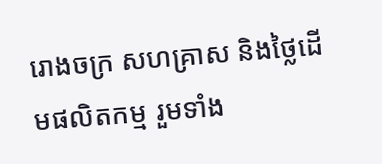រោងចក្រ សហគ្រាស និងថ្លៃដើមផលិតកម្ម រួមទាំង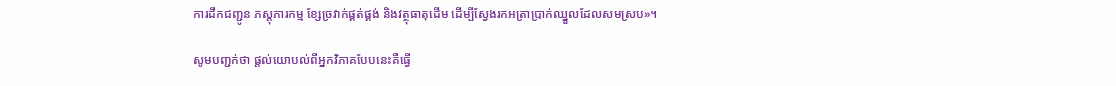ការដឹកជញ្ជូន ភស្តុភារកម្ម ខ្សែច្រវាក់ផ្គត់ផ្គង់ និងវត្ថុធាតុដើម ដើម្បីស្វែងរកអត្រាប្រាក់ឈ្នួលដែលសមស្រប»។

សូមបញ្ជក់ថា ផ្តល់យោបល់ពីអ្នកវិភាគបែបនេះគឺធ្វើ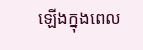ឡើងក្នុងពេល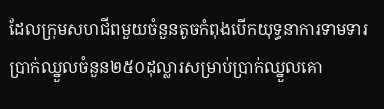ដែលក្រុមសហជីពមួយចំនួនតូចកំពុងបើកយុទ្ធនាការទាមទារប្រាក់ឈ្នួលចំនួន២៥០ដុល្លារសម្រាប់ប្រាក់ឈ្នួលគោ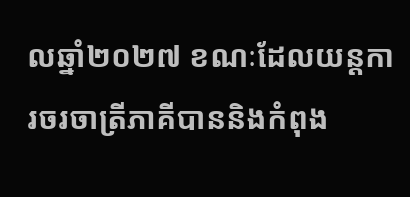លឆ្នាំ២០២៧ ខណៈដែលយន្តការចរចាត្រីភាគីបាននិងកំពុង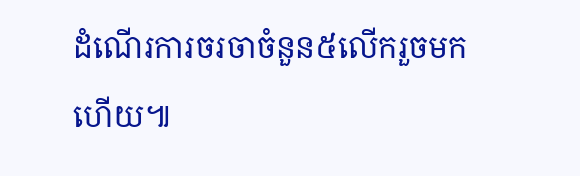ដំណើរការចរចាចំនួន៥លើករួចមកហើយ៕